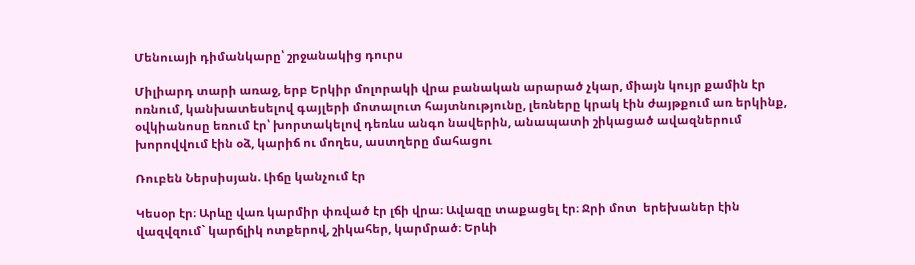Մենուայի դիմանկարը՝ շրջանակից դուրս

Միլիարդ տարի առաջ, երբ Երկիր մոլորակի վրա բանական արարած չկար, միայն կույր քամին էր ոռնում, կանխատեսելով գայլերի մոտալուտ հայտնությունը, լեռները կրակ էին ժայթքում առ երկինք, օվկիանոսը եռում էր՝ խորտակելով դեռևս անգո նավերին, անապատի շիկացած ավազներում խորովվում էին օձ, կարիճ ու մողես, աստղերը մահացու

Ռուբեն Ներսիսյան. Լիճը կանչում էր

Կեսօր էր։ Արևը վառ կարմիր փռված էր լճի վրա։ Ավազը տաքացել էր։ Ջրի մոտ  երեխաներ էին վազվզում` կարճլիկ ոտքերով, շիկահեր, կարմրած։ Երևի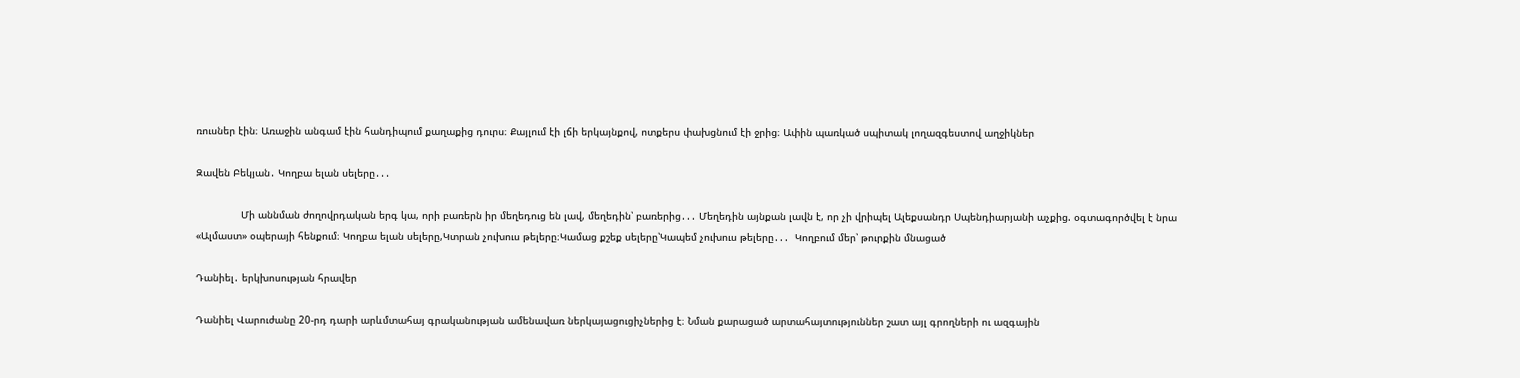ռուսներ էին։ Առաջին անգամ էին հանդիպում քաղաքից դուրս։ Քայլում էի լճի երկայնքով, ոտքերս փախցնում էի ջրից։ Ափին պառկած սպիտակ լողազգեստով աղջիկներ

Զավեն Բեկյան․ Կողբա ելան սելերը․․․

               Մի աննման ժողովրդական երգ կա, որի բառերն իր մեղեդուց են լավ, մեղեդին՝ բառերից․․․ Մեղեդին այնքան լավն է, որ չի վրիպել Ալեքսանդր Սպենդիարյանի աչքից. օգտագործվել է նրա «Ալմաստ» օպերայի հենքում։ Կողբա ելան սելերը,Կտրան չուխուս թելերը։Կամաց քշեք սելերը՝Կապեմ չուխուս թելերը․․․  Կողբում մեր՝ թուրքին մնացած

Դանիել․ երկխոսության հրավեր

Դանիել Վարուժանը 20-րդ դարի արևմտահայ գրականության ամենավառ ներկայացուցիչներից է։ Նման քարացած արտահայտություններ շատ այլ գրողների ու ազգային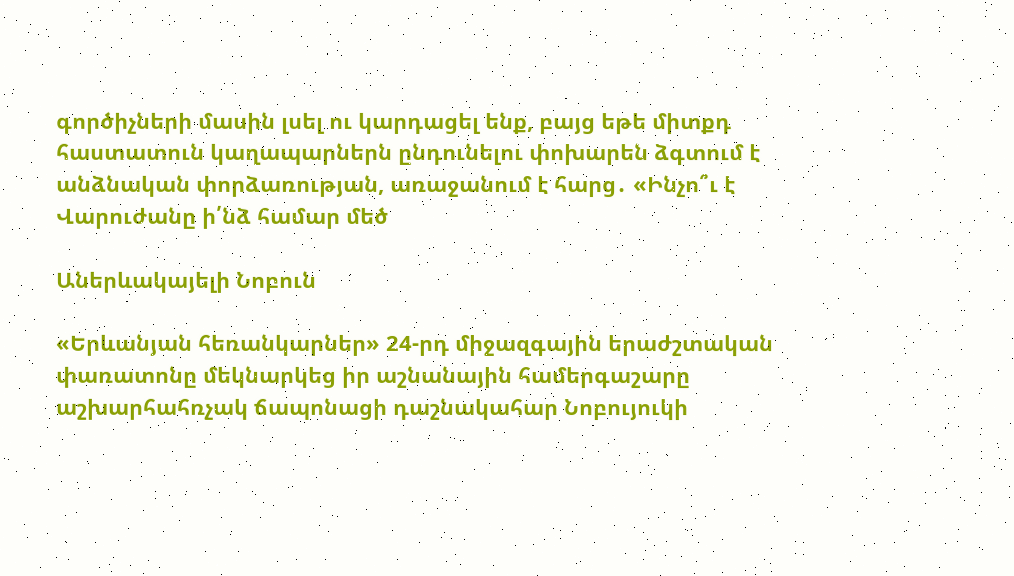գործիչների մասին լսել ու կարդացել ենք, բայց եթե միտքդ հաստատուն կաղապարներն ընդունելու փոխարեն ձգտում է անձնական փորձառության, առաջանում է հարց․ «Ինչո՞ւ է Վարուժանը ի՛նձ համար մեծ

Աներևակայելի Նոբուն

«Երևանյան հեռանկարներ» 24-րդ միջազգային երաժշտական փառատոնը մեկնարկեց իր աշնանային համերգաշարը աշխարհահռչակ ճապոնացի դաշնակահար Նոբույուկի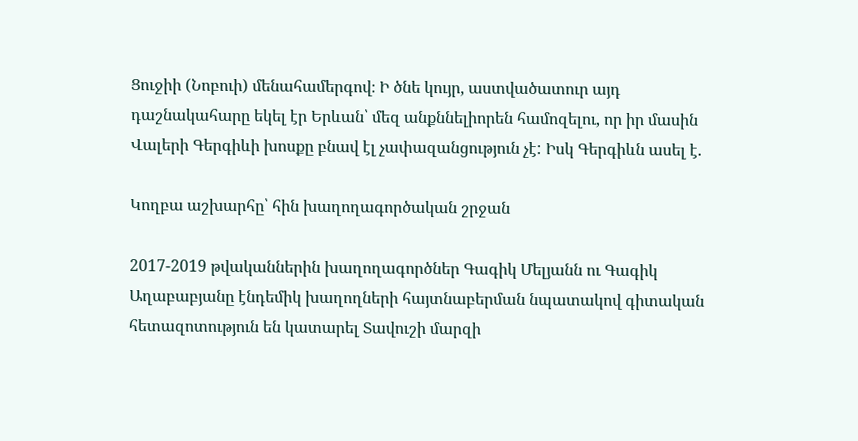Ցուջիի (Նոբուի) մենահամերգով։ Ի ծնե կույր, աստվածատուր այդ դաշնակահարը եկել էր Երևան՝ մեզ անքննելիորեն համոզելու, որ իր մասին Վալերի Գերգիևի խոսքը բնավ էլ չափազանցություն չէ: Իսկ Գերգիևն ասել է.

Կողբա աշխարհը՝ հին խաղողագործական շրջան

2017-2019 թվականներին խաղողագործներ Գագիկ Մելյանն ու Գագիկ Աղաբաբյանը էնդեմիկ խաղողների հայտնաբերման նպատակով գիտական հետազոտություն են կատարել Տավուշի մարզի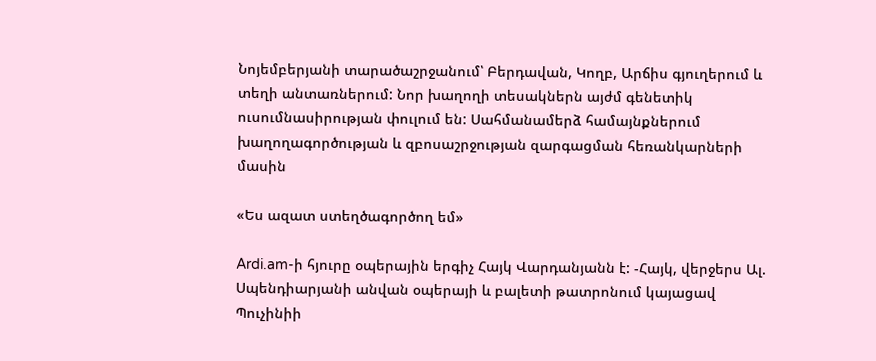Նոյեմբերյանի տարածաշրջանում՝ Բերդավան, Կողբ, Արճիս գյուղերում և տեղի անտառներում: Նոր խաղողի տեսակներն այժմ գենետիկ ուսումնասիրության փուլում են: Սահմանամերձ համայնքներում խաղողագործության և զբոսաշրջության զարգացման հեռանկարների մասին

«Ես ազատ ստեղծագործող եմ»

Ardi.am-ի հյուրը օպերային երգիչ Հայկ Վարդանյանն է: -Հայկ, վերջերս Ալ. Սպենդիարյանի անվան օպերայի և բալետի թատրոնում կայացավ Պուչինիի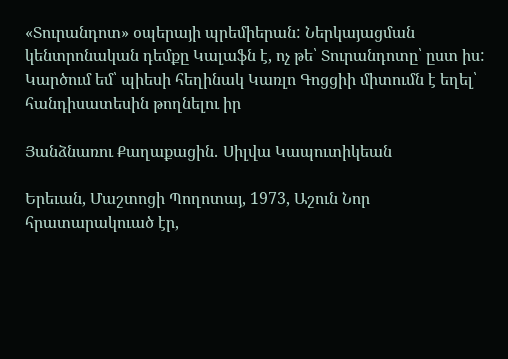«Տուրանդոտ» օպերայի պրեմիերան: Ներկայացման կենտրոնական դեմքը Կալաֆն է, ոչ թե՝ Տուրանդոտը՝ ըստ իս: Կարծում եմ՝ պիեսի հեղինակ Կառլո Գոցցիի միտումն է եղել՝ հանդիսատեսին թողնելու իր

Յանձնառու Քաղաքացին․ Սիլվա Կապուտիկեան

Երեւան, Մաշտոցի Պողոտայ, 1973, Աշուն Նոր հրատարակուած էր,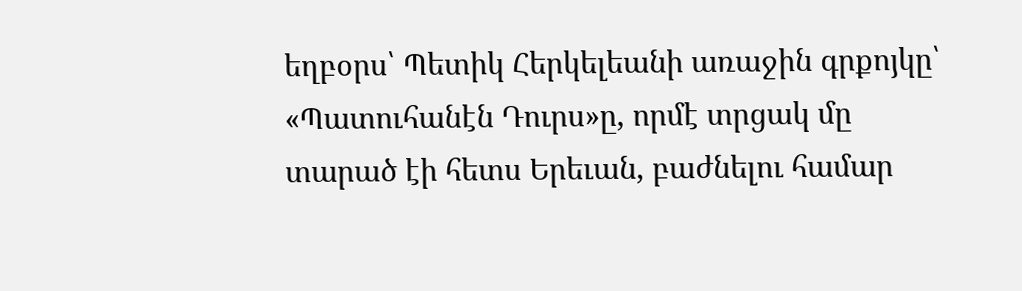եղբօրս՝ Պետիկ Հերկելեանի առաջին գրքոյկը՝ «Պատուհանէն Դուրս»ը, որմէ տրցակ մը տարած էի հետս Երեւան, բաժնելու համար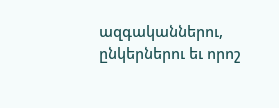ազգականներու, ընկերներու եւ որոշ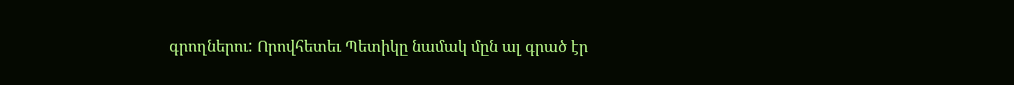գրողներու: Որովհետեւ Պետիկը նամակ մըն ալ գրած էր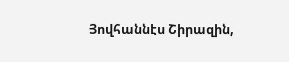Յովհաննէս Շիրազին,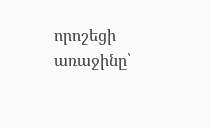որոշեցի առաջինը՝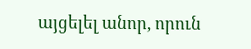այցելել անոր, որուն